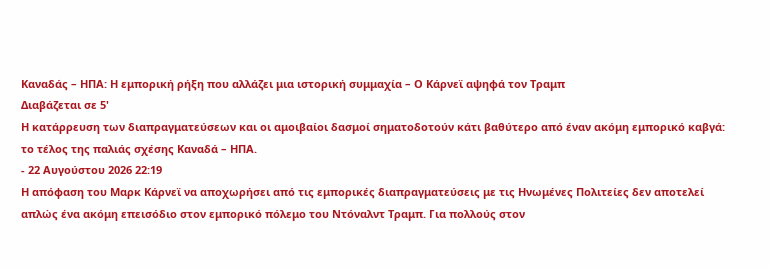Καναδάς – ΗΠΑ: Η εμπορική ρήξη που αλλάζει μια ιστορική συμμαχία – Ο Κάρνεϊ αψηφά τον Τραμπ
Διαβάζεται σε 5'
Η κατάρρευση των διαπραγματεύσεων και οι αμοιβαίοι δασμοί σηματοδοτούν κάτι βαθύτερο από έναν ακόμη εμπορικό καβγά: το τέλος της παλιάς σχέσης Καναδά – ΗΠΑ.
- 22 Αυγούστου 2026 22:19
Η απόφαση του Μαρκ Κάρνεϊ να αποχωρήσει από τις εμπορικές διαπραγματεύσεις με τις Ηνωμένες Πολιτείες δεν αποτελεί απλώς ένα ακόμη επεισόδιο στον εμπορικό πόλεμο του Ντόναλντ Τραμπ. Για πολλούς στον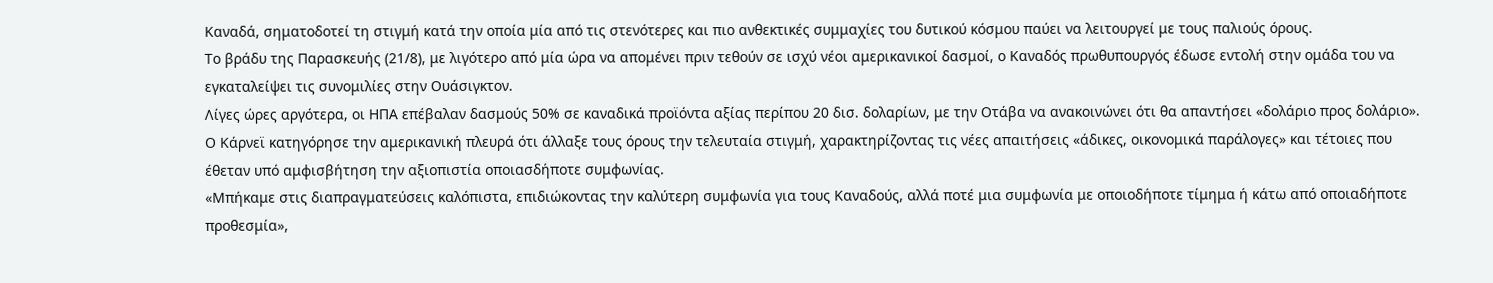Καναδά, σηματοδοτεί τη στιγμή κατά την οποία μία από τις στενότερες και πιο ανθεκτικές συμμαχίες του δυτικού κόσμου παύει να λειτουργεί με τους παλιούς όρους.
Το βράδυ της Παρασκευής (21/8), με λιγότερο από μία ώρα να απομένει πριν τεθούν σε ισχύ νέοι αμερικανικοί δασμοί, ο Καναδός πρωθυπουργός έδωσε εντολή στην ομάδα του να εγκαταλείψει τις συνομιλίες στην Ουάσιγκτον.
Λίγες ώρες αργότερα, οι ΗΠΑ επέβαλαν δασμούς 50% σε καναδικά προϊόντα αξίας περίπου 20 δισ. δολαρίων, με την Οτάβα να ανακοινώνει ότι θα απαντήσει «δολάριο προς δολάριο».
Ο Κάρνεϊ κατηγόρησε την αμερικανική πλευρά ότι άλλαξε τους όρους την τελευταία στιγμή, χαρακτηρίζοντας τις νέες απαιτήσεις «άδικες, οικονομικά παράλογες» και τέτοιες που έθεταν υπό αμφισβήτηση την αξιοπιστία οποιασδήποτε συμφωνίας.
«Μπήκαμε στις διαπραγματεύσεις καλόπιστα, επιδιώκοντας την καλύτερη συμφωνία για τους Καναδούς, αλλά ποτέ μια συμφωνία με οποιοδήποτε τίμημα ή κάτω από οποιαδήποτε προθεσμία»,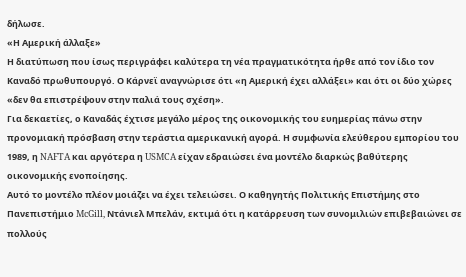δήλωσε.
«Η Αμερική άλλαξε»
Η διατύπωση που ίσως περιγράφει καλύτερα τη νέα πραγματικότητα ήρθε από τον ίδιο τον Καναδό πρωθυπουργό. Ο Κάρνεϊ αναγνώρισε ότι «η Αμερική έχει αλλάξει» και ότι οι δύο χώρες «δεν θα επιστρέψουν στην παλιά τους σχέση».
Για δεκαετίες, ο Καναδάς έχτισε μεγάλο μέρος της οικονομικής του ευημερίας πάνω στην προνομιακή πρόσβαση στην τεράστια αμερικανική αγορά. Η συμφωνία ελεύθερου εμπορίου του 1989, η NAFTA και αργότερα η USMCA είχαν εδραιώσει ένα μοντέλο διαρκώς βαθύτερης οικονομικής ενοποίησης.
Αυτό το μοντέλο πλέον μοιάζει να έχει τελειώσει. Ο καθηγητής Πολιτικής Επιστήμης στο Πανεπιστήμιο McGill, Ντάνιελ Μπελάν, εκτιμά ότι η κατάρρευση των συνομιλιών επιβεβαιώνει σε πολλούς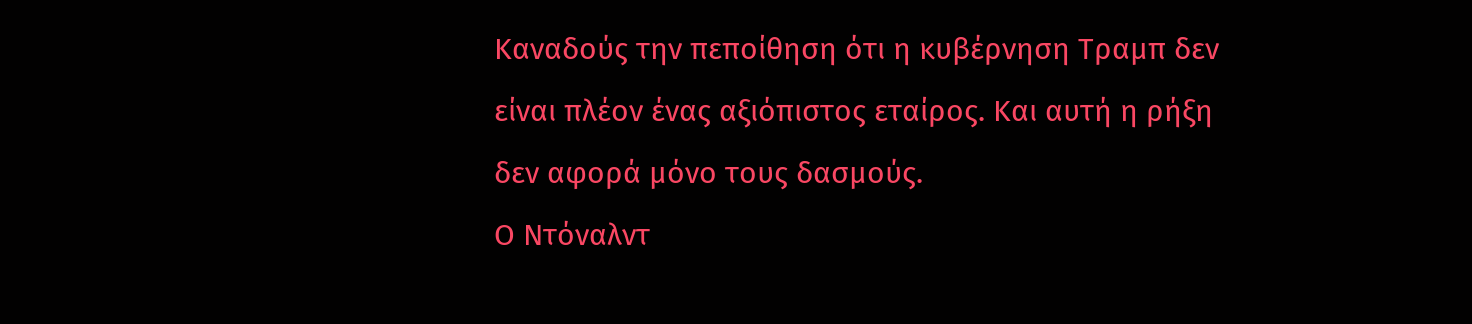Καναδούς την πεποίθηση ότι η κυβέρνηση Τραμπ δεν είναι πλέον ένας αξιόπιστος εταίρος. Και αυτή η ρήξη δεν αφορά μόνο τους δασμούς.
Ο Ντόναλντ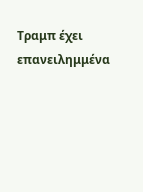Τραμπ έχει επανειλημμένα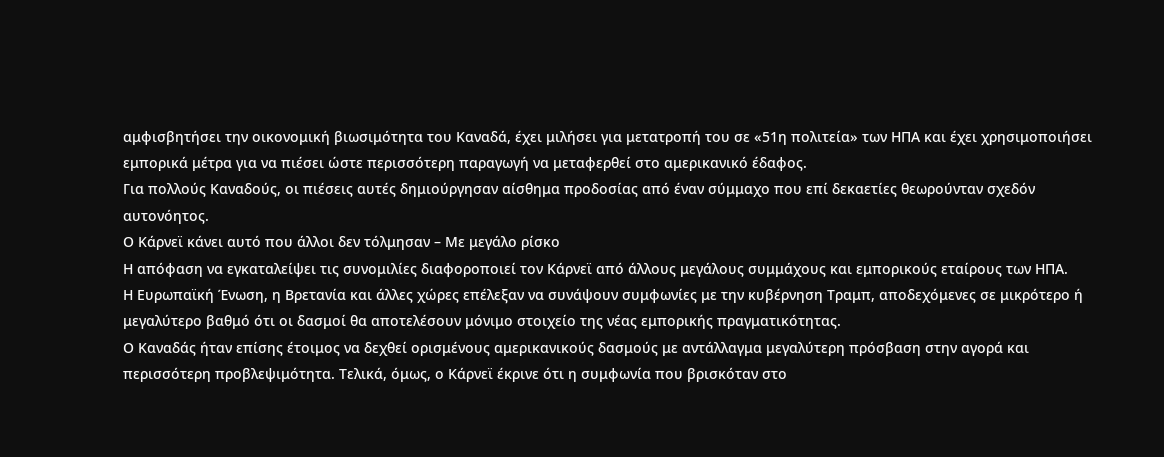αμφισβητήσει την οικονομική βιωσιμότητα του Καναδά, έχει μιλήσει για μετατροπή του σε «51η πολιτεία» των ΗΠΑ και έχει χρησιμοποιήσει εμπορικά μέτρα για να πιέσει ώστε περισσότερη παραγωγή να μεταφερθεί στο αμερικανικό έδαφος.
Για πολλούς Καναδούς, οι πιέσεις αυτές δημιούργησαν αίσθημα προδοσίας από έναν σύμμαχο που επί δεκαετίες θεωρούνταν σχεδόν αυτονόητος.
Ο Κάρνεϊ κάνει αυτό που άλλοι δεν τόλμησαν – Με μεγάλο ρίσκο
Η απόφαση να εγκαταλείψει τις συνομιλίες διαφοροποιεί τον Κάρνεϊ από άλλους μεγάλους συμμάχους και εμπορικούς εταίρους των ΗΠΑ.
Η Ευρωπαϊκή Ένωση, η Βρετανία και άλλες χώρες επέλεξαν να συνάψουν συμφωνίες με την κυβέρνηση Τραμπ, αποδεχόμενες σε μικρότερο ή μεγαλύτερο βαθμό ότι οι δασμοί θα αποτελέσουν μόνιμο στοιχείο της νέας εμπορικής πραγματικότητας.
Ο Καναδάς ήταν επίσης έτοιμος να δεχθεί ορισμένους αμερικανικούς δασμούς με αντάλλαγμα μεγαλύτερη πρόσβαση στην αγορά και περισσότερη προβλεψιμότητα. Τελικά, όμως, ο Κάρνεϊ έκρινε ότι η συμφωνία που βρισκόταν στο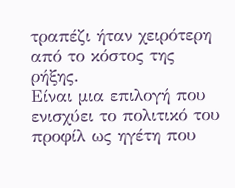τραπέζι ήταν χειρότερη από το κόστος της ρήξης.
Είναι μια επιλογή που ενισχύει το πολιτικό του προφίλ ως ηγέτη που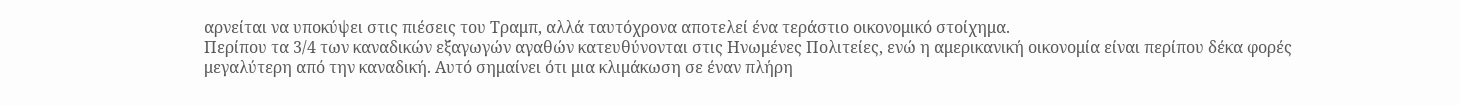αρνείται να υποκύψει στις πιέσεις του Τραμπ, αλλά ταυτόχρονα αποτελεί ένα τεράστιο οικονομικό στοίχημα.
Περίπου τα 3/4 των καναδικών εξαγωγών αγαθών κατευθύνονται στις Ηνωμένες Πολιτείες, ενώ η αμερικανική οικονομία είναι περίπου δέκα φορές μεγαλύτερη από την καναδική. Αυτό σημαίνει ότι μια κλιμάκωση σε έναν πλήρη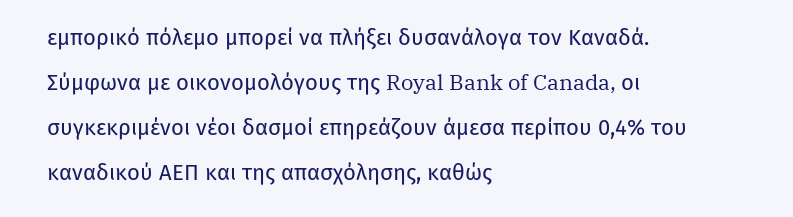εμπορικό πόλεμο μπορεί να πλήξει δυσανάλογα τον Καναδά.
Σύμφωνα με οικονομολόγους της Royal Bank of Canada, οι συγκεκριμένοι νέοι δασμοί επηρεάζουν άμεσα περίπου 0,4% του καναδικού ΑΕΠ και της απασχόλησης, καθώς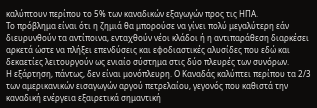καλύπτουν περίπου το 5% των καναδικών εξαγωγών προς τις ΗΠΑ.
Το πρόβλημα είναι ότι η ζημιά θα μπορούσε να γίνει πολύ μεγαλύτερη εάν διευρυνθούν τα αντίποινα, ενταχθούν νέοι κλάδοι ή η αντιπαράθεση διαρκέσει αρκετά ώστε να πλήξει επενδύσεις και εφοδιαστικές αλυσίδες που εδώ και δεκαετίες λειτουργούν ως ενιαίο σύστημα στις δύο πλευρές των συνόρων.
Η εξάρτηση, πάντως, δεν είναι μονόπλευρη. Ο Καναδάς καλύπτει περίπου τα 2/3 των αμερικανικών εισαγωγών αργού πετρελαίου, γεγονός που καθιστά την καναδική ενέργεια εξαιρετικά σημαντική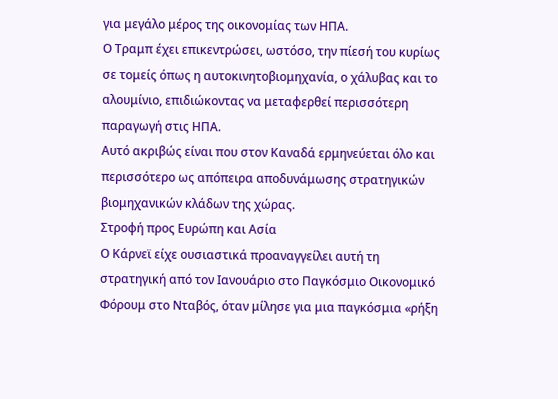για μεγάλο μέρος της οικονομίας των ΗΠΑ.
Ο Τραμπ έχει επικεντρώσει, ωστόσο, την πίεσή του κυρίως σε τομείς όπως η αυτοκινητοβιομηχανία, ο χάλυβας και το αλουμίνιο, επιδιώκοντας να μεταφερθεί περισσότερη παραγωγή στις ΗΠΑ.
Αυτό ακριβώς είναι που στον Καναδά ερμηνεύεται όλο και περισσότερο ως απόπειρα αποδυνάμωσης στρατηγικών βιομηχανικών κλάδων της χώρας.
Στροφή προς Ευρώπη και Ασία
Ο Κάρνεϊ είχε ουσιαστικά προαναγγείλει αυτή τη στρατηγική από τον Ιανουάριο στο Παγκόσμιο Οικονομικό Φόρουμ στο Νταβός, όταν μίλησε για μια παγκόσμια «ρήξη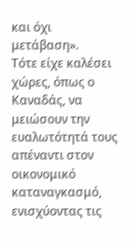και όχι μετάβαση».
Τότε είχε καλέσει χώρες, όπως ο Καναδάς, να μειώσουν την ευαλωτότητά τους απέναντι στον οικονομικό καταναγκασμό, ενισχύοντας τις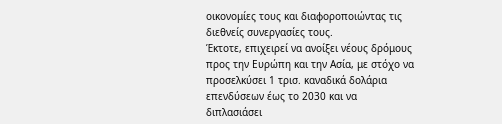οικονομίες τους και διαφοροποιώντας τις διεθνείς συνεργασίες τους.
Έκτοτε, επιχειρεί να ανοίξει νέους δρόμους προς την Ευρώπη και την Ασία, με στόχο να προσελκύσει 1 τρισ. καναδικά δολάρια επενδύσεων έως το 2030 και να διπλασιάσει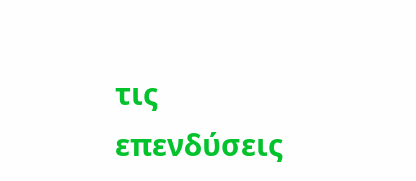τις επενδύσεις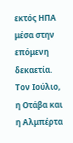εκτός ΗΠΑ μέσα στην επόμενη δεκαετία.
Τον Ιούλιο, η Οτάβα και η Αλμπέρτα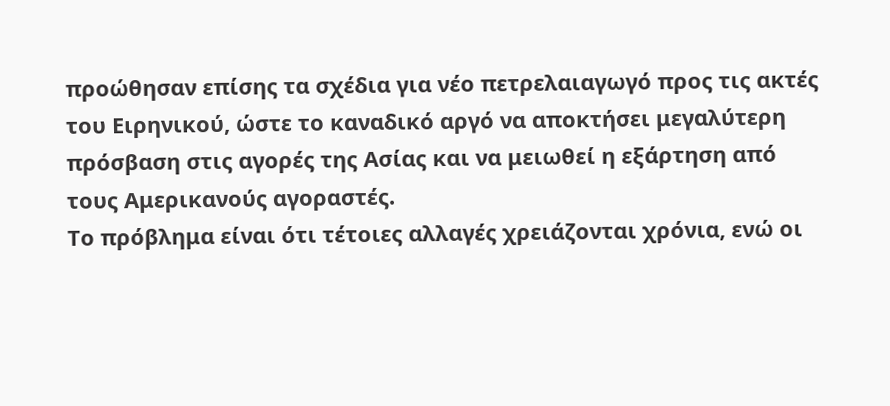προώθησαν επίσης τα σχέδια για νέο πετρελαιαγωγό προς τις ακτές του Ειρηνικού, ώστε το καναδικό αργό να αποκτήσει μεγαλύτερη πρόσβαση στις αγορές της Ασίας και να μειωθεί η εξάρτηση από τους Αμερικανούς αγοραστές.
Το πρόβλημα είναι ότι τέτοιες αλλαγές χρειάζονται χρόνια, ενώ οι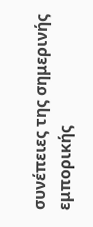συνέπειες της σημερινής εμπορικής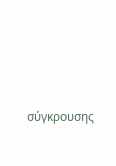σύγκρουσης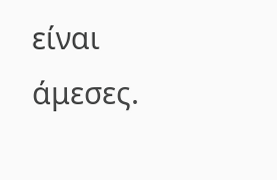είναι άμεσες.